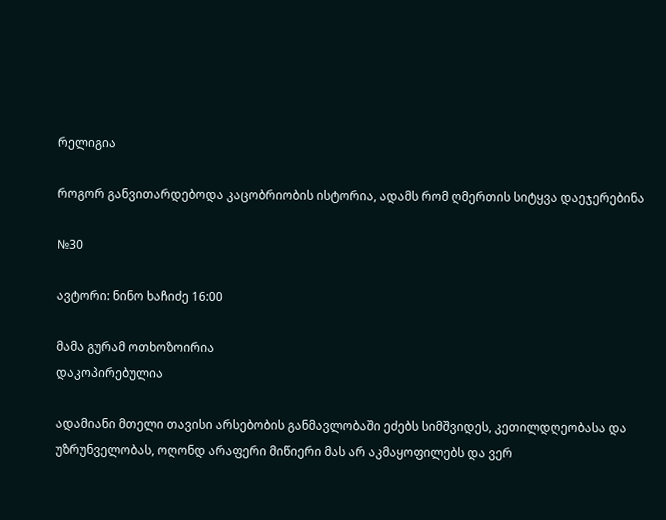რელიგია

როგორ განვითარდებოდა კაცობრიობის ისტორია, ადამს რომ ღმერთის სიტყვა დაეჯერებინა

№30

ავტორი: ნინო ხაჩიძე 16:00

მამა გურამ ოთხოზოირია
დაკოპირებულია

ადამიანი მთელი თავისი არსებობის განმავლობაში ეძებს სიმშვიდეს, კეთილდღეობასა და უზრუნველობას, ოღონდ არაფერი მიწიერი მას არ აკმაყოფილებს და ვერ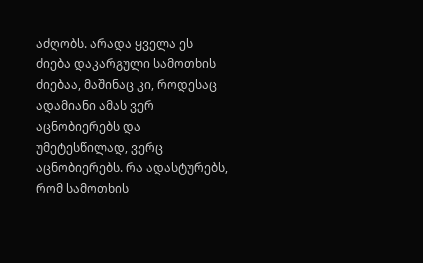აძღობს. არადა ყველა ეს ძიება დაკარგული სამოთხის ძიებაა, მაშინაც კი, როდესაც ადამიანი ამას ვერ აცნობიერებს და უმეტესწილად, ვერც აცნობიერებს. რა ადასტურებს, რომ სამოთხის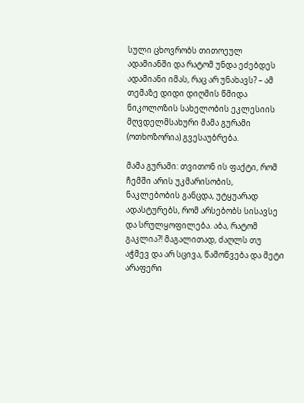სული ცხოვრობს თითოეულ ადამიანში და რატომ უნდა ეძებდეს ადამიანი იმას, რაც არ უნახავს? – ამ თემაზე დიდი დიღმის წმიდა ნიკოლოზის სახელობის ეკლესიის მღვდელმსახური მამა გურამი (ოთხოზორია) გვესაუბრება.

მამა გურამი: თვითონ ის ფაქტი, რომ ჩემში არის უკმარისობის, ნაკლებობის განცდა, უტყუარად ადასტურებს, რომ არსებობს სისავსე და სრულყოფილება. აბა, რატომ გაკლია?! მაგალითად, ძაღლს თუ აჭმევ და არ სცივა, წამოწვება და მეტი არაფერი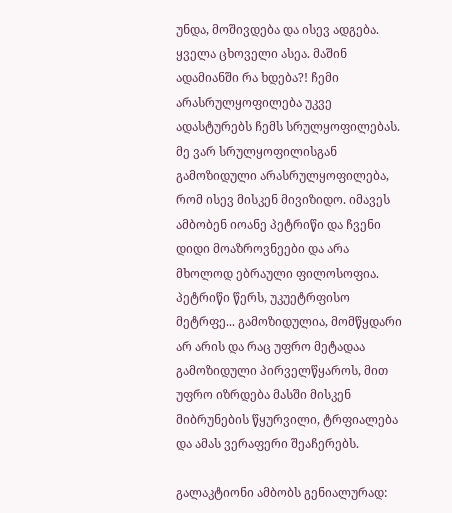უნდა, მოშივდება და ისევ ადგება. ყველა ცხოველი ასეა. მაშინ ადამიანში რა ხდება?! ჩემი არასრულყოფილება უკვე ადასტურებს ჩემს სრულყოფილებას. მე ვარ სრულყოფილისგან გამოზიდული არასრულყოფილება, რომ ისევ მისკენ მივიზიდო. იმავეს ამბობენ იოანე პეტრიწი და ჩვენი დიდი მოაზროვნეები და არა მხოლოდ ებრაული ფილოსოფია. პეტრიწი წერს, უკუეტრფისო მეტრფე... გამოზიდულია, მომწყდარი არ არის და რაც უფრო მეტადაა გამოზიდული პირველწყაროს, მით უფრო იზრდება მასში მისკენ მიბრუნების წყურვილი, ტრფიალება და ამას ვერაფერი შეაჩერებს.

გალაკტიონი ამბობს გენიალურად: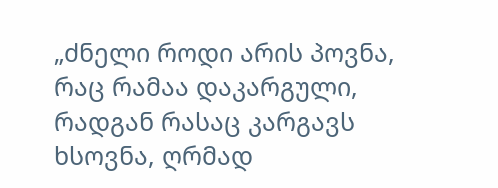„ძნელი როდი არის პოვნა, რაც რამაა დაკარგული, რადგან რასაც კარგავს ხსოვნა, ღრმად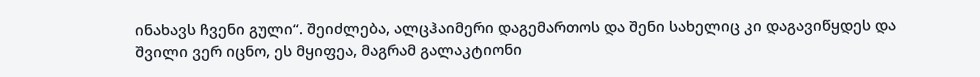ინახავს ჩვენი გული“. შეიძლება, ალცჰაიმერი დაგემართოს და შენი სახელიც კი დაგავიწყდეს და შვილი ვერ იცნო, ეს მყიფეა, მაგრამ გალაკტიონი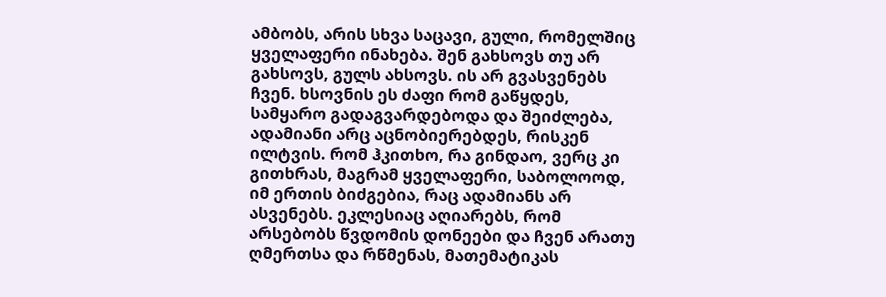ამბობს, არის სხვა საცავი, გული, რომელშიც ყველაფერი ინახება. შენ გახსოვს თუ არ გახსოვს, გულს ახსოვს. ის არ გვასვენებს ჩვენ. ხსოვნის ეს ძაფი რომ გაწყდეს, სამყარო გადაგვარდებოდა და შეიძლება, ადამიანი არც აცნობიერებდეს, რისკენ ილტვის. რომ ჰკითხო, რა გინდაო, ვერც კი გითხრას, მაგრამ ყველაფერი, საბოლოოდ, იმ ერთის ბიძგებია, რაც ადამიანს არ ასვენებს. ეკლესიაც აღიარებს, რომ არსებობს წვდომის დონეები და ჩვენ არათუ ღმერთსა და რწმენას, მათემატიკას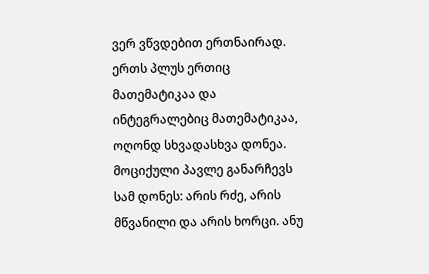ვერ ვწვდებით ერთნაირად. ერთს პლუს ერთიც მათემატიკაა და ინტეგრალებიც მათემატიკაა, ოღონდ სხვადასხვა დონეა. მოციქული პავლე განარჩევს სამ დონეს: არის რძე, არის მწვანილი და არის ხორცი. ანუ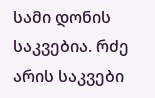სამი დონის საკვებია. რძე არის საკვები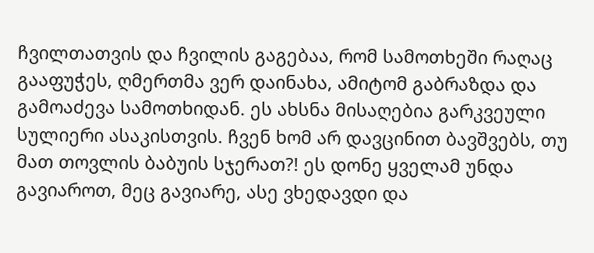ჩვილთათვის და ჩვილის გაგებაა, რომ სამოთხეში რაღაც გააფუჭეს, ღმერთმა ვერ დაინახა, ამიტომ გაბრაზდა და გამოაძევა სამოთხიდან. ეს ახსნა მისაღებია გარკვეული სულიერი ასაკისთვის. ჩვენ ხომ არ დავცინით ბავშვებს, თუ მათ თოვლის ბაბუის სჯერათ?! ეს დონე ყველამ უნდა გავიაროთ, მეც გავიარე, ასე ვხედავდი და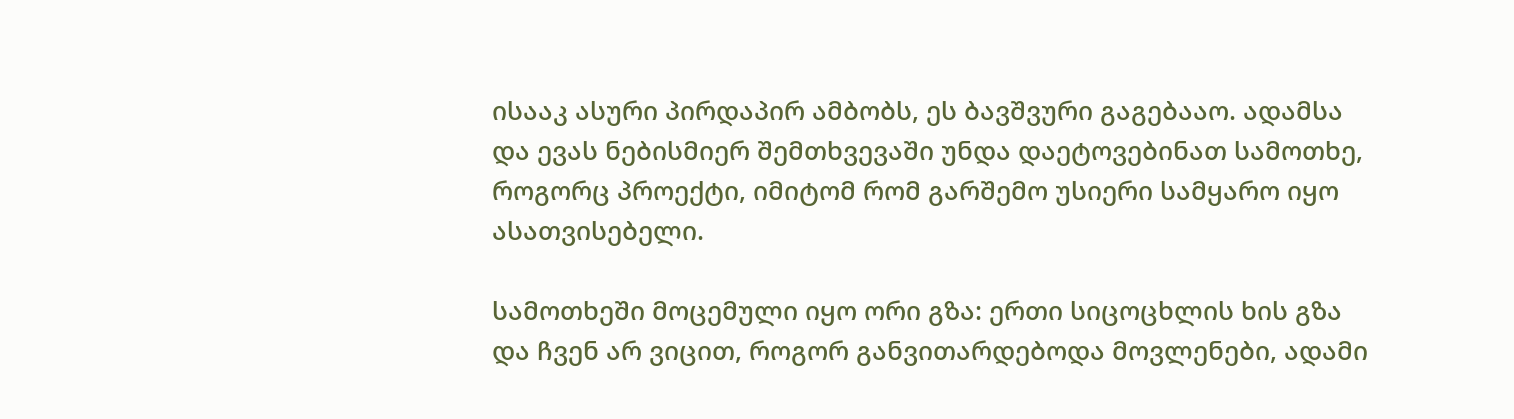ისააკ ასური პირდაპირ ამბობს, ეს ბავშვური გაგებააო. ადამსა და ევას ნებისმიერ შემთხვევაში უნდა დაეტოვებინათ სამოთხე, როგორც პროექტი, იმიტომ რომ გარშემო უსიერი სამყარო იყო ასათვისებელი.

სამოთხეში მოცემული იყო ორი გზა: ერთი სიცოცხლის ხის გზა და ჩვენ არ ვიცით, როგორ განვითარდებოდა მოვლენები, ადამი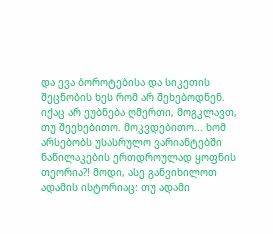და ევა ბოროტებისა და სიკეთის შეცნობის ხეს რომ არ შეხებოდნენ. იქაც არ ეუბნება ღმერთი, მოგკლავთ, თუ შეეხებითო. მოკვდებითო... ხომ არსებობს უსასრულო ვარიანტებში ნაწილაკების ერთდროულად ყოფნის თეორია?! მოდი, ასე განვიხილოთ ადამის ისტორიაც: თუ ადამი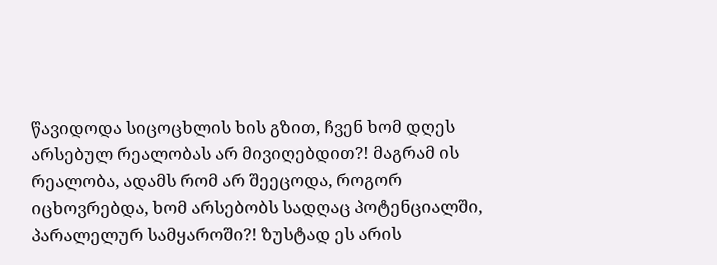წავიდოდა სიცოცხლის ხის გზით, ჩვენ ხომ დღეს არსებულ რეალობას არ მივიღებდით?! მაგრამ ის რეალობა, ადამს რომ არ შეეცოდა, როგორ იცხოვრებდა, ხომ არსებობს სადღაც პოტენციალში, პარალელურ სამყაროში?! ზუსტად ეს არის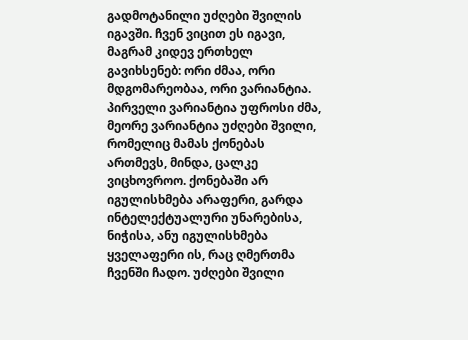გადმოტანილი უძღები შვილის იგავში. ჩვენ ვიცით ეს იგავი, მაგრამ კიდევ ერთხელ გავიხსენებ: ორი ძმაა, ორი მდგომარეობაა, ორი ვარიანტია. პირველი ვარიანტია უფროსი ძმა, მეორე ვარიანტია უძღები შვილი, რომელიც მამას ქონებას ართმევს, მინდა, ცალკე ვიცხოვროო. ქონებაში არ იგულისხმება არაფერი, გარდა ინტელექტუალური უნარებისა, ნიჭისა, ანუ იგულისხმება ყველაფერი ის, რაც ღმერთმა ჩვენში ჩადო. უძღები შვილი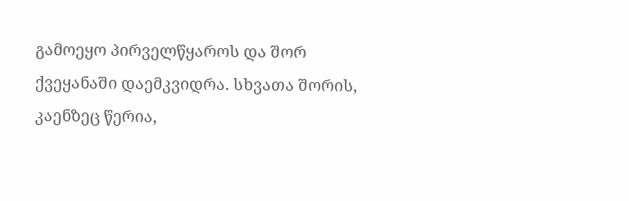გამოეყო პირველწყაროს და შორ ქვეყანაში დაემკვიდრა. სხვათა შორის, კაენზეც წერია,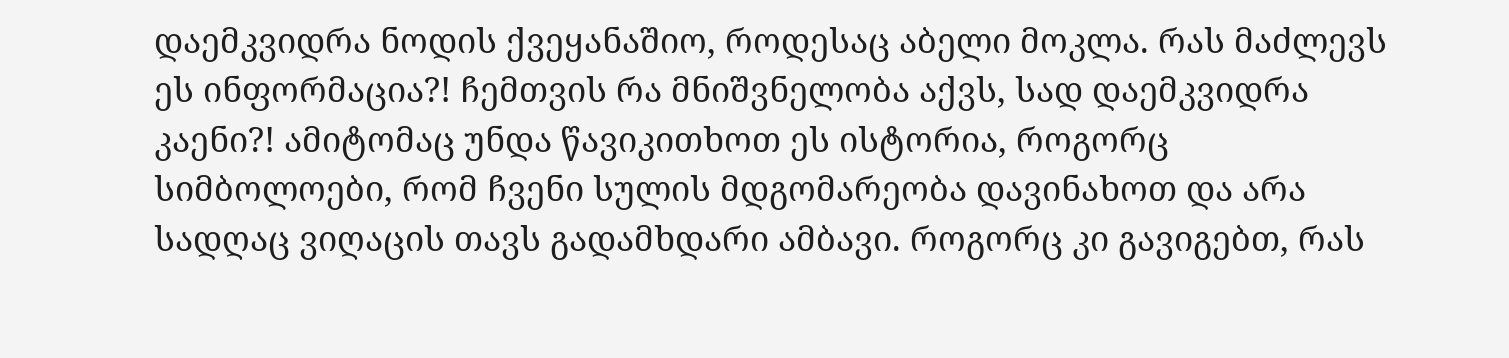დაემკვიდრა ნოდის ქვეყანაშიო, როდესაც აბელი მოკლა. რას მაძლევს ეს ინფორმაცია?! ჩემთვის რა მნიშვნელობა აქვს, სად დაემკვიდრა კაენი?! ამიტომაც უნდა წავიკითხოთ ეს ისტორია, როგორც სიმბოლოები, რომ ჩვენი სულის მდგომარეობა დავინახოთ და არა სადღაც ვიღაცის თავს გადამხდარი ამბავი. როგორც კი გავიგებთ, რას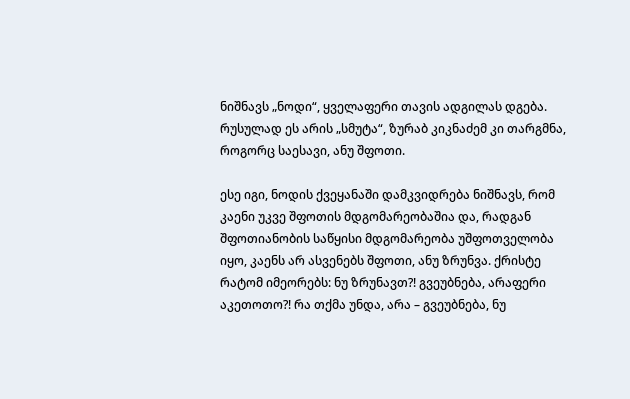ნიშნავს „ნოდი“, ყველაფერი თავის ადგილას დგება. რუსულად ეს არის „სმუტა“, ზურაბ კიკნაძემ კი თარგმნა, როგორც საესავი, ანუ შფოთი.

ესე იგი, ნოდის ქვეყანაში დამკვიდრება ნიშნავს, რომ კაენი უკვე შფოთის მდგომარეობაშია და, რადგან შფოთიანობის საწყისი მდგომარეობა უშფოთველობა იყო, კაენს არ ასვენებს შფოთი, ანუ ზრუნვა. ქრისტე რატომ იმეორებს: ნუ ზრუნავთ?! გვეუბნება, არაფერი აკეთოთო?! რა თქმა უნდა, არა – გვეუბნება, ნუ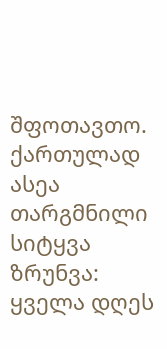შფოთავთო. ქართულად ასეა თარგმნილი სიტყვა ზრუნვა: ყველა დღეს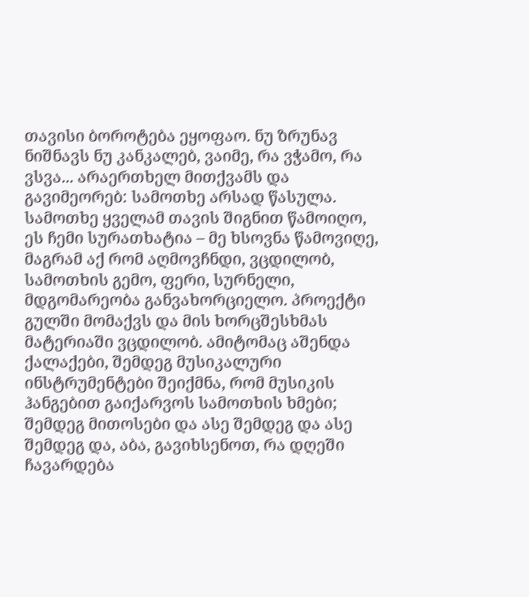თავისი ბოროტება ეყოფაო. ნუ ზრუნავ ნიშნავს ნუ კანკალებ, ვაიმე, რა ვჭამო, რა ვსვა... არაერთხელ მითქვამს და გავიმეორებ: სამოთხე არსად წასულა. სამოთხე ყველამ თავის შიგნით წამოიღო, ეს ჩემი სურათხატია – მე ხსოვნა წამოვიღე, მაგრამ აქ რომ აღმოვჩნდი, ვცდილობ, სამოთხის გემო, ფერი, სურნელი, მდგომარეობა განვახორციელო. პროექტი გულში მომაქვს და მის ხორცშესხმას მატერიაში ვცდილობ. ამიტომაც აშენდა ქალაქები, შემდეგ მუსიკალური ინსტრუმენტები შეიქმნა, რომ მუსიკის ჰანგებით გაიქარვოს სამოთხის ხმები; შემდეგ მითოსები და ასე შემდეგ და ასე შემდეგ და, აბა, გავიხსენოთ, რა დღეში ჩავარდება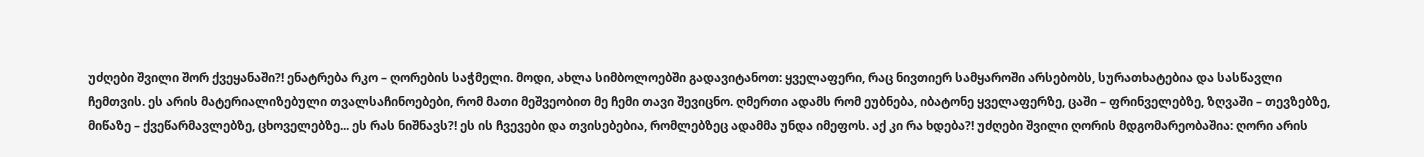უძღები შვილი შორ ქვეყანაში?! ენატრება რკო – ღორების საჭმელი. მოდი, ახლა სიმბოლოებში გადავიტანოთ: ყველაფერი, რაც ნივთიერ სამყაროში არსებობს, სურათხატებია და სასწავლი ჩემთვის. ეს არის მატერიალიზებული თვალსაჩინოებები, რომ მათი მეშვეობით მე ჩემი თავი შევიცნო. ღმერთი ადამს რომ ეუბნება, იბატონე ყველაფერზე, ცაში – ფრინველებზე, ზღვაში – თევზებზე, მიწაზე – ქვეწარმავლებზე, ცხოველებზე... ეს რას ნიშნავს?! ეს ის ჩვევები და თვისებებია, რომლებზეც ადამმა უნდა იმეფოს. აქ კი რა ხდება?! უძღები შვილი ღორის მდგომარეობაშია: ღორი არის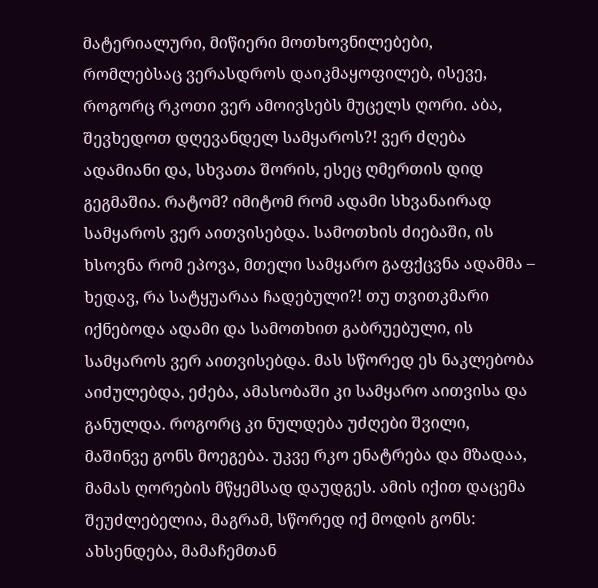მატერიალური, მიწიერი მოთხოვნილებები, რომლებსაც ვერასდროს დაიკმაყოფილებ, ისევე, როგორც რკოთი ვერ ამოივსებს მუცელს ღორი. აბა, შევხედოთ დღევანდელ სამყაროს?! ვერ ძღება ადამიანი და, სხვათა შორის, ესეც ღმერთის დიდ გეგმაშია. რატომ? იმიტომ რომ ადამი სხვანაირად სამყაროს ვერ აითვისებდა. სამოთხის ძიებაში, ის ხსოვნა რომ ეპოვა, მთელი სამყარო გაფქცვნა ადამმა – ხედავ, რა სატყუარაა ჩადებული?! თუ თვითკმარი იქნებოდა ადამი და სამოთხით გაბრუებული, ის სამყაროს ვერ აითვისებდა. მას სწორედ ეს ნაკლებობა აიძულებდა, ეძება, ამასობაში კი სამყარო აითვისა და განულდა. როგორც კი ნულდება უძღები შვილი, მაშინვე გონს მოეგება. უკვე რკო ენატრება და მზადაა, მამას ღორების მწყემსად დაუდგეს. ამის იქით დაცემა შეუძლებელია, მაგრამ, სწორედ იქ მოდის გონს: ახსენდება, მამაჩემთან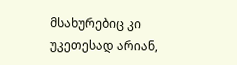მსახურებიც კი უკეთესად არიან,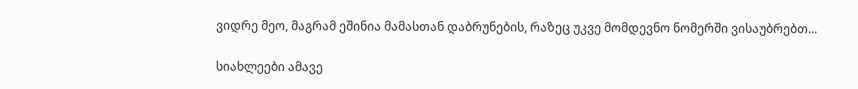ვიდრე მეო, მაგრამ ეშინია მამასთან დაბრუნების, რაზეც უკვე მომდევნო ნომერში ვისაუბრებთ...

სიახლეები ამავე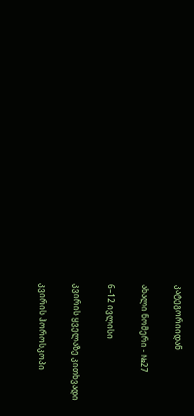კატეგორიიდან

ახალი ნომერი - №27

6–12 ივლისი

კვირის ყველაზე კითხვადი

კვირის ჰოროსკოპი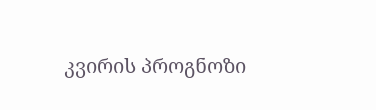კვირის პროგნოზი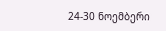24-30 ნოემბერი